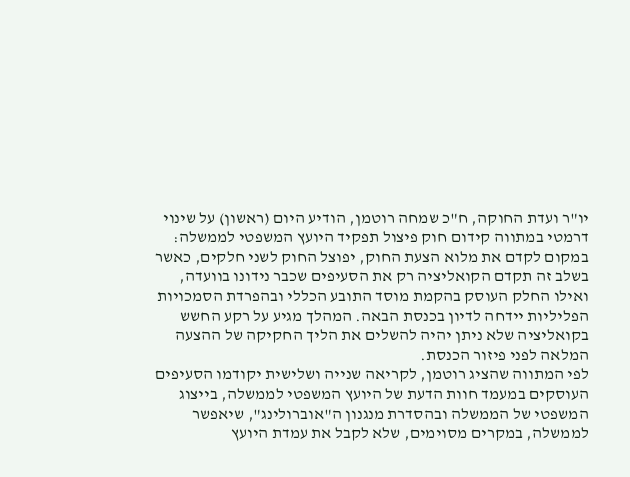יו"ר ועדת החוקה, ח"כ שמחה רוטמן, הודיע היום (ראשון) על שינוי דרמטי במתווה קידום חוק פיצול תפקיד היועץ המשפטי לממשלה: במקום לקדם את מלוא הצעת החוק, יפוצל החוק לשני חלקים, כאשר בשלב זה תקדם הקואליציה רק את הסעיפים שכבר נידונו בוועדה, ואילו החלק העוסק בהקמת מוסד התובע הכללי ובהפרדת הסמכויות הפליליות יידחה לדיון בכנסת הבאה. המהלך מגיע על רקע החשש בקואליציה שלא ניתן יהיה להשלים את הליך החקיקה של ההצעה המלאה לפני פיזור הכנסת.
לפי המתווה שהציג רוטמן, לקריאה שנייה ושלישית יקודמו הסעיפים העוסקים במעמד חוות הדעת של היועץ המשפטי לממשלה, בייצוג המשפטי של הממשלה ובהסדרת מנגנון ה"אוברולינג", שיאפשר לממשלה, במקרים מסוימים, שלא לקבל את עמדת היועץ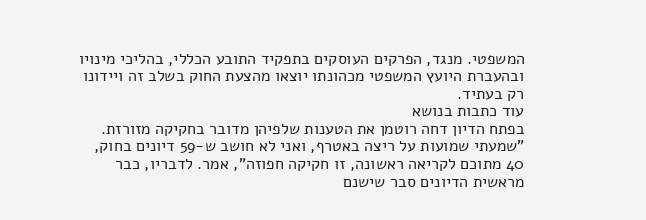המשפטי. מנגד, הפרקים העוסקים בתפקיד התובע הכללי, בהליכי מינויו ובהעברת היועץ המשפטי מכהונתו יוצאו מהצעת החוק בשלב זה ויידונו רק בעתיד.
עוד כתבות בנושא
בפתח הדיון דחה רוטמן את הטענות שלפיהן מדובר בחקיקה מזורזת. "שמעתי שמועות על ריצה באטרף, ואני לא חושב ש-59 דיונים בחוק, 40 מתוכם לקריאה ראשונה, זו חקיקה חפוזה", אמר. לדבריו, כבר מראשית הדיונים סבר שישנם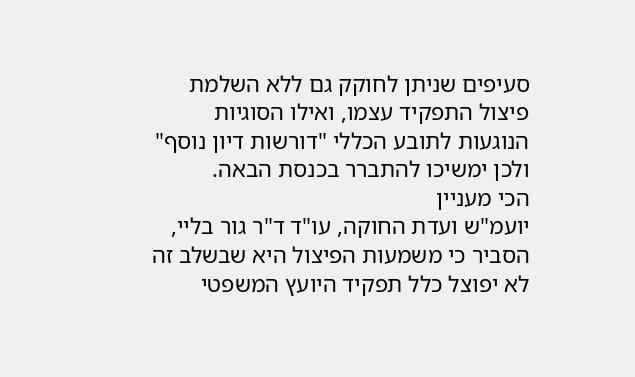סעיפים שניתן לחוקק גם ללא השלמת פיצול התפקיד עצמו, ואילו הסוגיות הנוגעות לתובע הכללי "דורשות דיון נוסף" ולכן ימשיכו להתברר בכנסת הבאה.
הכי מעניין
יועמ"ש ועדת החוקה, עו"ד ד"ר גור בליי, הסביר כי משמעות הפיצול היא שבשלב זה לא יפוצל כלל תפקיד היועץ המשפטי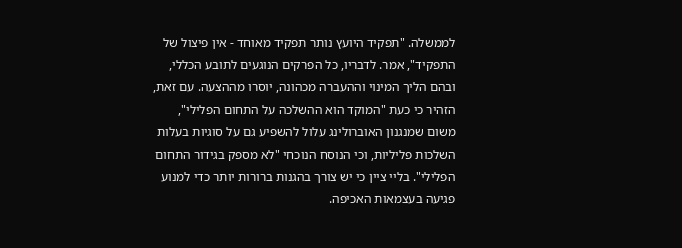לממשלה. "תפקיד היועץ נותר תפקיד מאוחד - אין פיצול של התפקיד", אמר. לדבריו, כל הפרקים הנוגעים לתובע הכללי, ובהם הליך המינוי וההעברה מכהונה, יוסרו מההצעה. עם זאת, הזהיר כי כעת "המוקד הוא ההשלכה על התחום הפלילי", משום שמנגנון האוברולינג עלול להשפיע גם על סוגיות בעלות השלכות פליליות, וכי הנוסח הנוכחי "לא מספק בגידור התחום הפלילי". בליי ציין כי יש צורך בהגנות ברורות יותר כדי למנוע פגיעה בעצמאות האכיפה.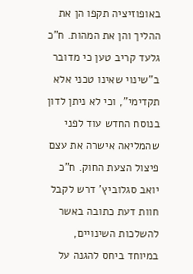באופוזיציה תקפו הן את ההליך והן את המהות. ח"כ גלעד קריב טען כי מדובר ב"שינוי שאינו טכני אלא תקדימי", וכי לא ניתן לדון בנוסח החדש עוד לפני שהמליאה אישרה את עצם פיצול הצעת החוק. ח"כ יואב סגלוביץ' דרש לקבל חוות דעת כתובה באשר להשלכות השינויים, במיוחד ביחס להגנה על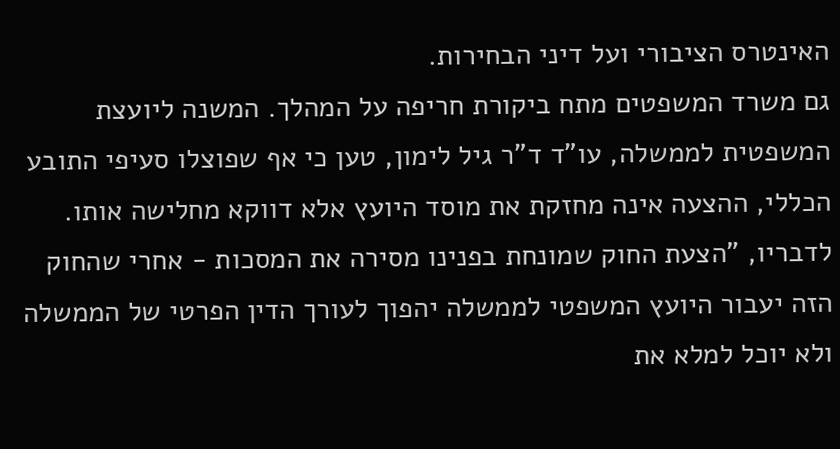האינטרס הציבורי ועל דיני הבחירות.
גם משרד המשפטים מתח ביקורת חריפה על המהלך. המשנה ליועצת המשפטית לממשלה, עו"ד ד"ר גיל לימון, טען כי אף שפוצלו סעיפי התובע הכללי, ההצעה אינה מחזקת את מוסד היועץ אלא דווקא מחלישה אותו. לדבריו, "הצעת החוק שמונחת בפנינו מסירה את המסכות - אחרי שהחוק הזה יעבור היועץ המשפטי לממשלה יהפוך לעורך הדין הפרטי של הממשלה ולא יוכל למלא את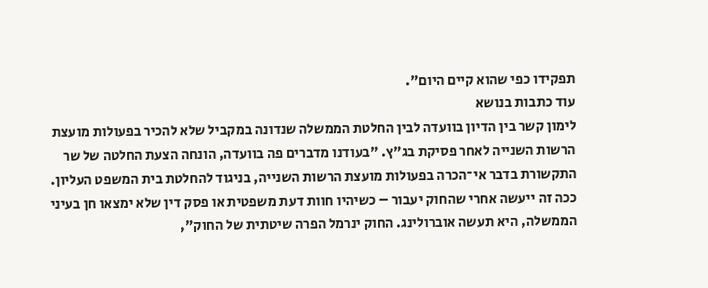תפקידו כפי שהוא קיים היום".
עוד כתבות בנושא
לימון קשר בין הדיון בוועדה לבין החלטת הממשלה שנדונה במקביל שלא להכיר בפעולות מועצת הרשות השנייה לאחר פסיקת בג"ץ. "בעודנו מדברים פה בוועדה, הונחה הצעת החלטה של שר התקשורת בדבר אי־הכרה בפעולות מועצת הרשות השנייה, בניגוד להחלטת בית המשפט העליון. ככה זה ייעשה אחרי שהחוק יעבור – כשיהיו חוות דעת משפטית או פסק דין שלא ימצאו חן בעיני הממשלה, היא תעשה אוברולינג. החוק ינרמל הפרה שיטתית של החוק",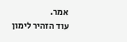אמר.
עוד הזהיר לימון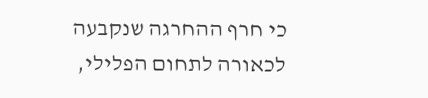כי חרף ההחרגה שנקבעה לכאורה לתחום הפלילי,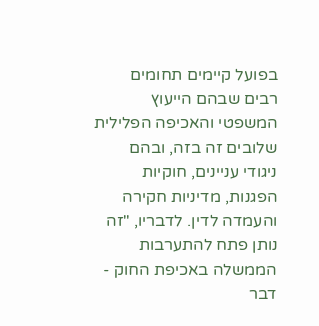בפועל קיימים תחומים רבים שבהם הייעוץ המשפטי והאכיפה הפלילית שלובים זה בזה, ובהם ניגודי עניינים, חוקיות הפגנות, מדיניות חקירה והעמדה לדין. לדבריו, "זה נותן פתח להתערבות הממשלה באכיפת החוק - דבר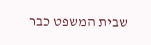שבית המשפט כבר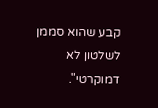קבע שהוא סממן לשלטון לא דמוקרטי".